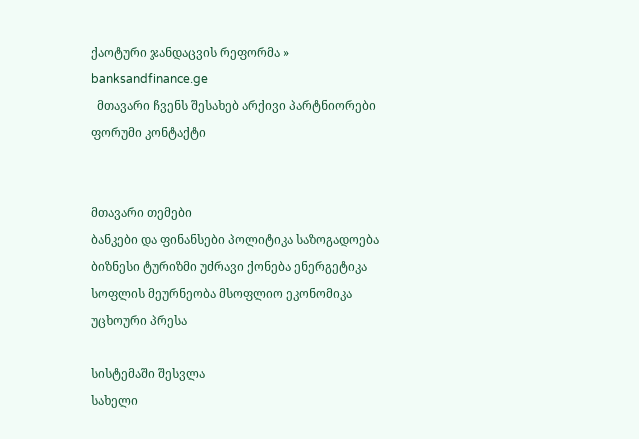ქაოტური ჯანდაცვის რეფორმა » banksandfinance.ge
  მთავარი ჩვენს შესახებ არქივი პარტნიორები ფორუმი კონტაქტი


მთავარი თემები
ბანკები და ფინანსები პოლიტიკა საზოგადოება ბიზნესი ტურიზმი უძრავი ქონება ენერგეტიკა სოფლის მეურნეობა მსოფლიო ეკონომიკა უცხოური პრესა

სისტემაში შესვლა
სახელი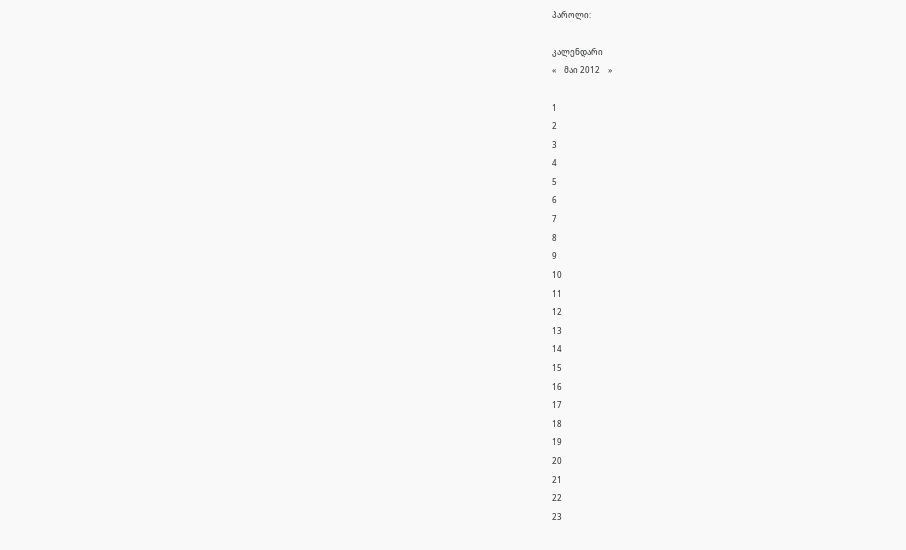პაროლი:

კალენდარი
«    მაი 2012    »

1
2
3
4
5
6
7
8
9
10
11
12
13
14
15
16
17
18
19
20
21
22
23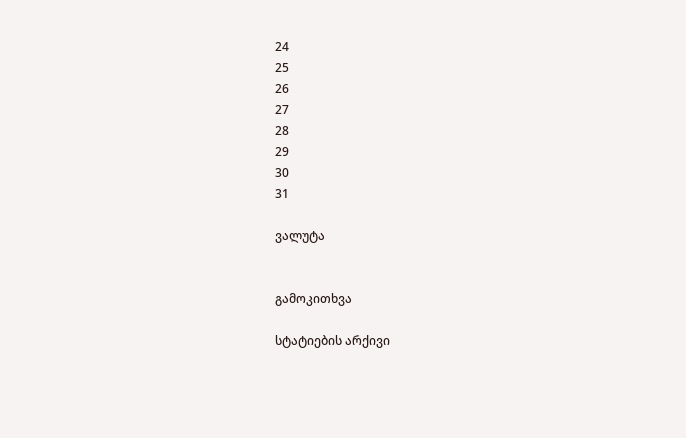24
25
26
27
28
29
30
31

ვალუტა


გამოკითხვა

სტატიების არქივი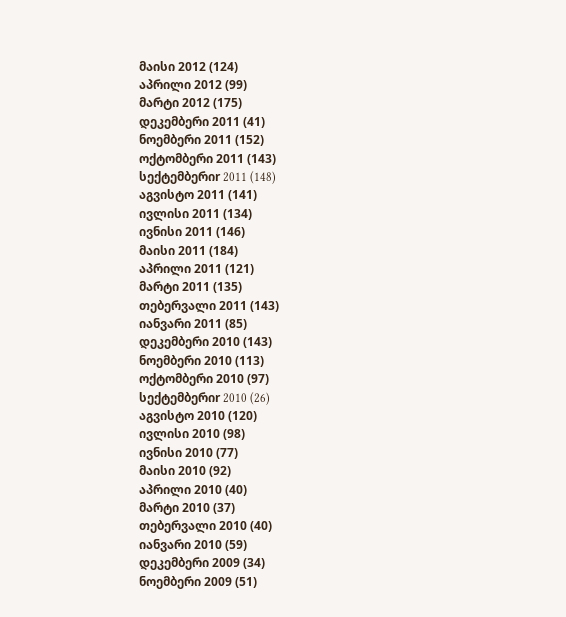მაისი 2012 (124)
აპრილი 2012 (99)
მარტი 2012 (175)
დეკემბერი 2011 (41)
ნოემბერი 2011 (152)
ოქტომბერი 2011 (143)
სექტემბერიr 2011 (148)
აგვისტო 2011 (141)
ივლისი 2011 (134)
ივნისი 2011 (146)
მაისი 2011 (184)
აპრილი 2011 (121)
მარტი 2011 (135)
თებერვალი 2011 (143)
იანვარი 2011 (85)
დეკემბერი 2010 (143)
ნოემბერი 2010 (113)
ოქტომბერი 2010 (97)
სექტემბერიr 2010 (26)
აგვისტო 2010 (120)
ივლისი 2010 (98)
ივნისი 2010 (77)
მაისი 2010 (92)
აპრილი 2010 (40)
მარტი 2010 (37)
თებერვალი 2010 (40)
იანვარი 2010 (59)
დეკემბერი 2009 (34)
ნოემბერი 2009 (51)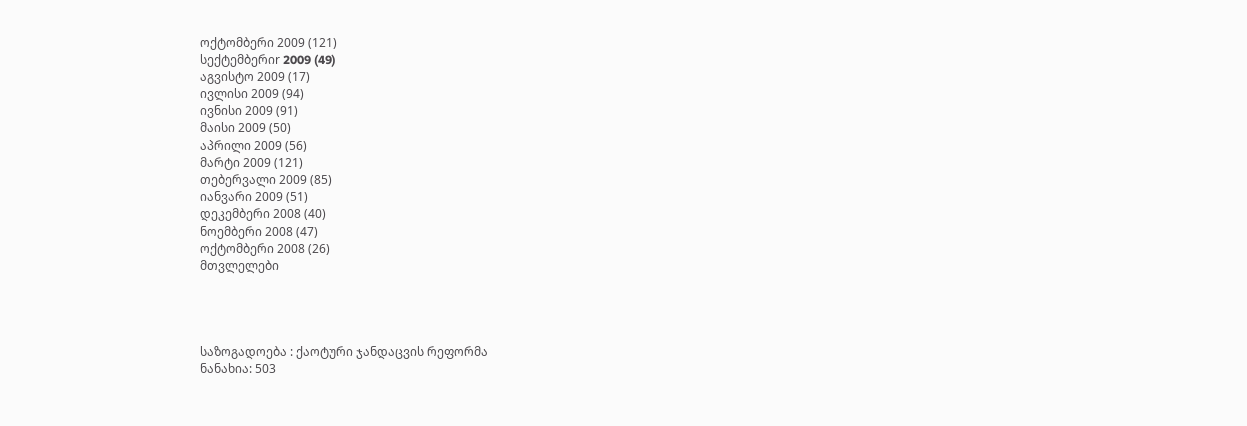ოქტომბერი 2009 (121)
სექტემბერიr 2009 (49)
აგვისტო 2009 (17)
ივლისი 2009 (94)
ივნისი 2009 (91)
მაისი 2009 (50)
აპრილი 2009 (56)
მარტი 2009 (121)
თებერვალი 2009 (85)
იანვარი 2009 (51)
დეკემბერი 2008 (40)
ნოემბერი 2008 (47)
ოქტომბერი 2008 (26)
მთვლელები




საზოგადოება : ქაოტური ჯანდაცვის რეფორმა
ნანახია: 503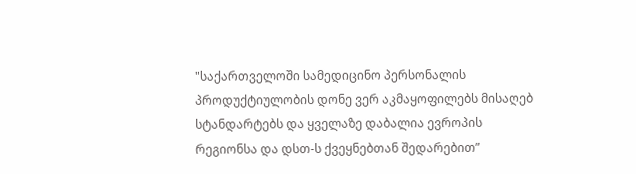"საქართველოში სამედიცინო პერსონალის პროდუქტიულობის დონე ვერ აკმაყოფილებს მისაღებ სტანდარტებს და ყველაზე დაბალია ევროპის რეგიონსა და დსთ-ს ქვეყნებთან შედარებით”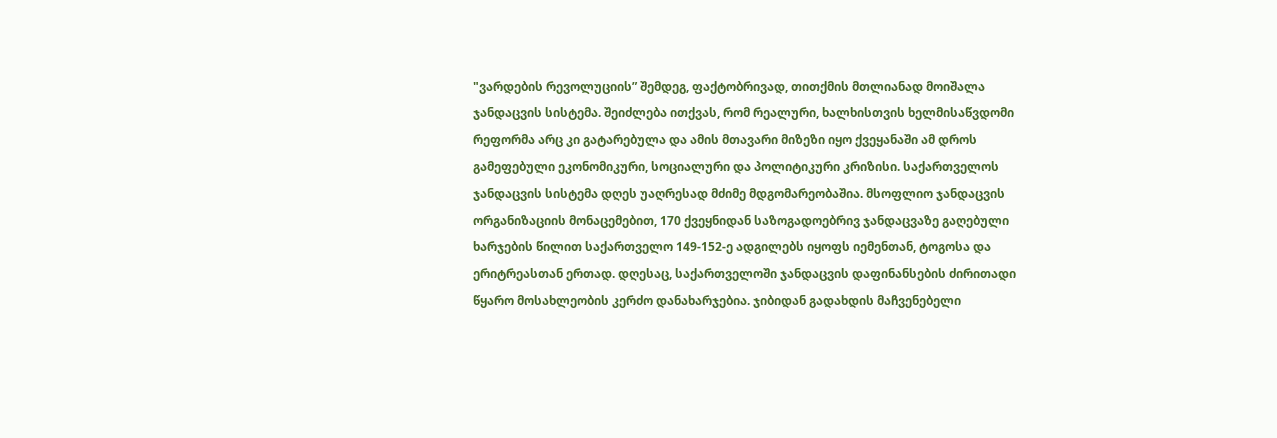"ვარდების რევოლუციის” შემდეგ, ფაქტობრივად, თითქმის მთლიანად მოიშალა ჯანდაცვის სისტემა. შეიძლება ითქვას, რომ რეალური, ხალხისთვის ხელმისაწვდომი რეფორმა არც კი გატარებულა და ამის მთავარი მიზეზი იყო ქვეყანაში ამ დროს გამეფებული ეკონომიკური, სოციალური და პოლიტიკური კრიზისი. საქართველოს ჯანდაცვის სისტემა დღეს უაღრესად მძიმე მდგომარეობაშია. მსოფლიო ჯანდაცვის ორგანიზაციის მონაცემებით, 170 ქვეყნიდან საზოგადოებრივ ჯანდაცვაზე გაღებული ხარჯების წილით საქართველო 149-152-ე ადგილებს იყოფს იემენთან, ტოგოსა და ერიტრეასთან ერთად. დღესაც, საქართველოში ჯანდაცვის დაფინანსების ძირითადი წყარო მოსახლეობის კერძო დანახარჯებია. ჯიბიდან გადახდის მაჩვენებელი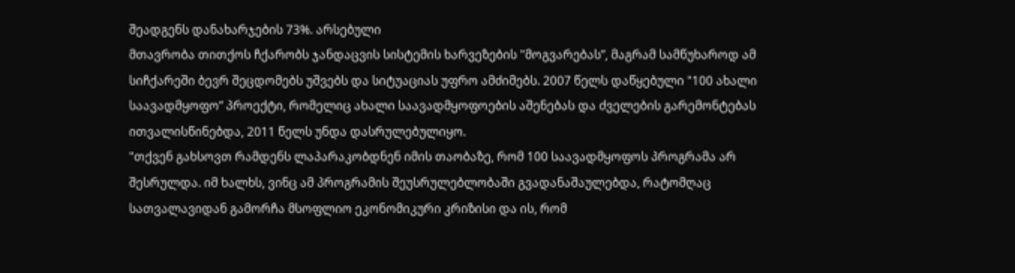შეადგენს დანახარჯების 73%. არსებული
მთავრობა თითქოს ჩქარობს ჯანდაცვის სისტემის ხარვეზების "მოგვარებას”, მაგრამ სამწუხაროდ ამ სიჩქარეში ბევრ შეცდომებს უშვებს და სიტუაციას უფრო ამძიმებს. 2007 წელს დაწყებული "100 ახალი საავადმყოფო” პროექტი, რომელიც ახალი საავადმყოფოების აშენებას და ძველების გარემონტებას ითვალისწინებდა, 2011 წელს უნდა დასრულებულიყო.
"თქვენ გახსოვთ რამდენს ლაპარაკობდნენ იმის თაობაზე, რომ 100 საავადმყოფოს პროგრამა არ შესრულდა. იმ ხალხს, ვინც ამ პროგრამის შეუსრულებლობაში გვადანაშაულებდა, რატომღაც სათვალავიდან გამორჩა მსოფლიო ეკონომიკური კრიზისი და ის, რომ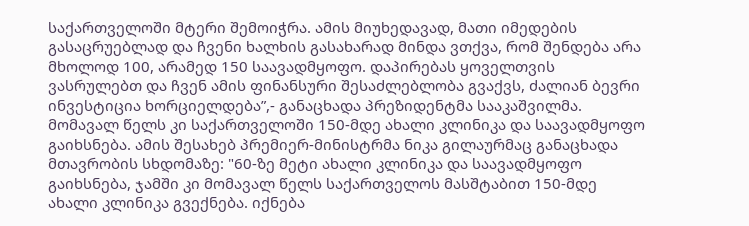საქართველოში მტერი შემოიჭრა. ამის მიუხედავად, მათი იმედების გასაცრუებლად და ჩვენი ხალხის გასახარად მინდა ვთქვა, რომ შენდება არა მხოლოდ 100, არამედ 150 საავადმყოფო. დაპირებას ყოველთვის ვასრულებთ და ჩვენ ამის ფინანსური შესაძლებლობა გვაქვს, ძალიან ბევრი ინვესტიცია ხორციელდება”,- განაცხადა პრეზიდენტმა სააკაშვილმა.
მომავალ წელს კი საქართველოში 150-მდე ახალი კლინიკა და საავადმყოფო გაიხსნება. ამის შესახებ პრემიერ-მინისტრმა ნიკა გილაურმაც განაცხადა მთავრობის სხდომაზე: "60-ზე მეტი ახალი კლინიკა და საავადმყოფო გაიხსნება, ჯამში კი მომავალ წელს საქართველოს მასშტაბით 150-მდე ახალი კლინიკა გვექნება. იქნება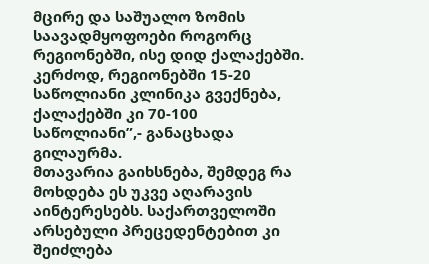მცირე და საშუალო ზომის საავადმყოფოები როგორც რეგიონებში, ისე დიდ ქალაქებში. კერძოდ, რეგიონებში 15-20 საწოლიანი კლინიკა გვექნება, ქალაქებში კი 70-100 საწოლიანი”,- განაცხადა გილაურმა.
მთავარია გაიხსნება, შემდეგ რა მოხდება ეს უკვე აღარავის აინტერესებს. საქართველოში არსებული პრეცედენტებით კი შეიძლება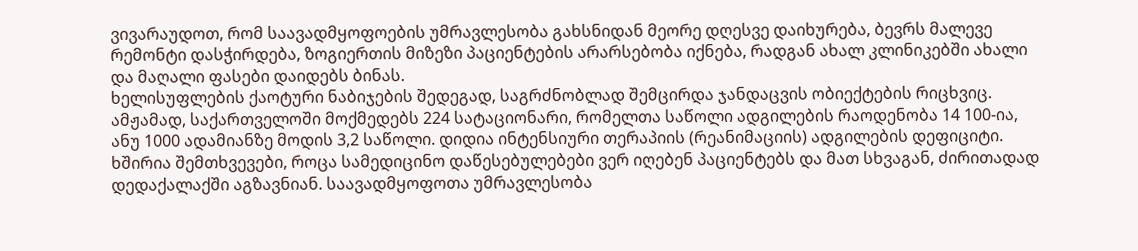ვივარაუდოთ, რომ საავადმყოფოების უმრავლესობა გახსნიდან მეორე დღესვე დაიხურება, ბევრს მალევე რემონტი დასჭირდება, ზოგიერთის მიზეზი პაციენტების არარსებობა იქნება, რადგან ახალ კლინიკებში ახალი და მაღალი ფასები დაიდებს ბინას.
ხელისუფლების ქაოტური ნაბიჯების შედეგად, საგრძნობლად შემცირდა ჯანდაცვის ობიექტების რიცხვიც. ამჟამად, საქართველოში მოქმედებს 224 სატაციონარი, რომელთა საწოლი ადგილების რაოდენობა 14 100-ია, ანუ 1000 ადამიანზე მოდის 3,2 საწოლი. დიდია ინტენსიური თერაპიის (რეანიმაციის) ადგილების დეფიციტი. ხშირია შემთხვევები, როცა სამედიცინო დაწესებულებები ვერ იღებენ პაციენტებს და მათ სხვაგან, ძირითადად დედაქალაქში აგზავნიან. საავადმყოფოთა უმრავლესობა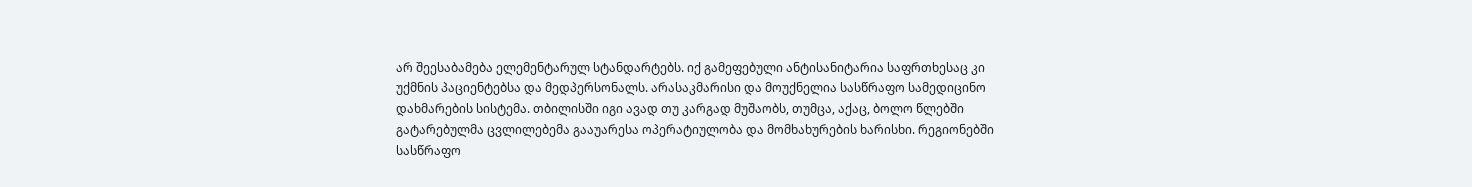არ შეესაბამება ელემენტარულ სტანდარტებს. იქ გამეფებული ანტისანიტარია საფრთხესაც კი უქმნის პაციენტებსა და მედპერსონალს. არასაკმარისი და მოუქნელია სასწრაფო სამედიცინო დახმარების სისტემა. თბილისში იგი ავად თუ კარგად მუშაობს, თუმცა, აქაც, ბოლო წლებში გატარებულმა ცვლილებემა გააუარესა ოპერატიულობა და მომხახურების ხარისხი. რეგიონებში სასწრაფო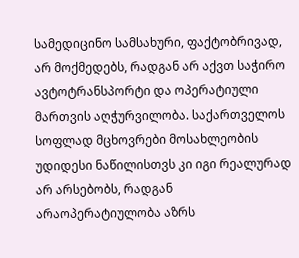სამედიცინო სამსახური, ფაქტობრივად, არ მოქმედებს, რადგან არ აქვთ საჭირო ავტოტრანსპორტი და ოპერატიული მართვის აღჭურვილობა. საქართველოს სოფლად მცხოვრები მოსახლეობის უდიდესი ნაწილისთვს კი იგი რეალურად არ არსებობს, რადგან არაოპერატიულობა აზრს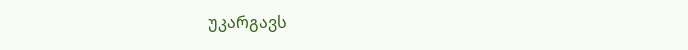უკარგავს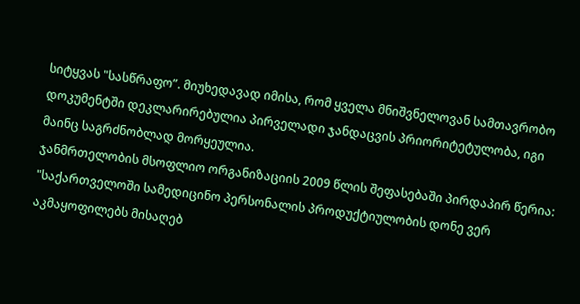სიტყვას "სასწრაფო”. მიუხედავად იმისა, რომ ყველა მნიშვნელოვან სამთავრობო დოკუმენტში დეკლარირებულია პირველადი ჯანდაცვის პრიორიტეტულობა, იგი მაინც საგრძნობლად მორყეულია.
ჯანმრთელობის მსოფლიო ორგანიზაციის 2009 წლის შეფასებაში პირდაპირ წერია: "საქართველოში სამედიცინო პერსონალის პროდუქტიულობის დონე ვერ აკმაყოფილებს მისაღებ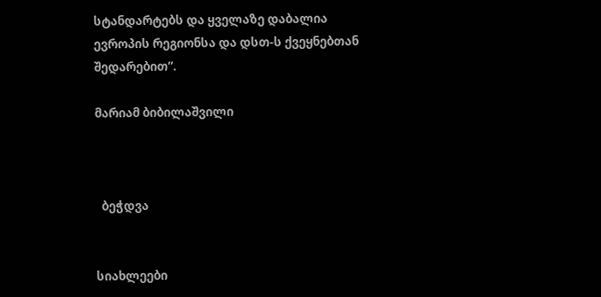სტანდარტებს და ყველაზე დაბალია ევროპის რეგიონსა და დსთ-ს ქვეყნებთან შედარებით”.

მარიამ ბიბილაშვილი



  ბეჭდვა


სიახლეები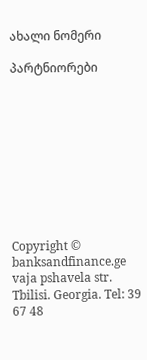ახალი ნომერი

პარტნიორები










Copyright © banksandfinance.ge vaja pshavela str. Tbilisi. Georgia. Tel: 39 67 48